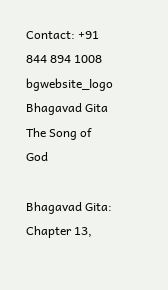Contact: +91 844 894 1008
bgwebsite_logo
Bhagavad Gita
The Song of God

Bhagavad Gita: Chapter 13,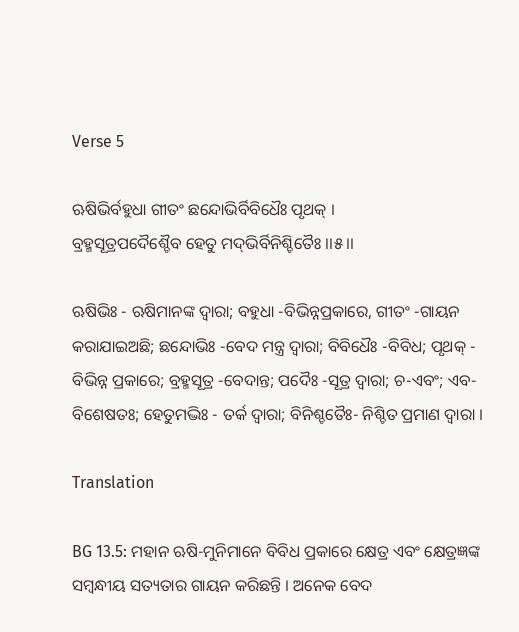Verse 5

ଋଷିଭିର୍ବହୁଧା ଗୀତଂ ଛନ୍ଦୋଭିର୍ବିବିଧୈଃ ପୃଥକ୍ ।
ବ୍ରହ୍ମସୂତ୍ରପଦୈଶ୍ଚୈବ ହେତୁ ମଦ୍‌ଭିର୍ବିନିଶ୍ଚିତୈଃ ।।୫।।

ଋଷିଭିଃ - ଋଷିମାନଙ୍କ ଦ୍ୱାରା; ବହୁଧା -ବିଭିନ୍ନପ୍ରକାରେ, ଗୀତଂ -ଗାୟନ କରାଯାଇଅଛି; ଛନ୍ଦୋଭିଃ -ବେଦ ମନ୍ତ୍ର ଦ୍ୱାରା; ବିବିଧୈଃ -ବିବିଧ; ପୃଥକ୍ - ବିଭିନ୍ନ ପ୍ରକାରେ; ବ୍ରହ୍ମସୂତ୍ର -ବେଦାନ୍ତ; ପଦୈଃ -ସୂତ୍ର ଦ୍ୱାରା; ଚ-ଏବଂ; ଏବ-ବିଶେଷତଃ; ହେତୁମଦ୍ଭିଃ - ତର୍କ ଦ୍ୱାରା; ବିନିଶ୍ଚତୈଃ- ନିଶ୍ଚିତ ପ୍ରମାଣ ଦ୍ୱାରା ।

Translation

BG 13.5: ମହାନ ଋଷି-ମୁନିମାନେ ବିବିଧ ପ୍ରକାରେ କ୍ଷେତ୍ର ଏବଂ କ୍ଷେତ୍ରଜ୍ଞଙ୍କ ସମ୍ବନ୍ଧୀୟ ସତ୍ୟତାର ଗାୟନ କରିଛନ୍ତି । ଅନେକ ବେଦ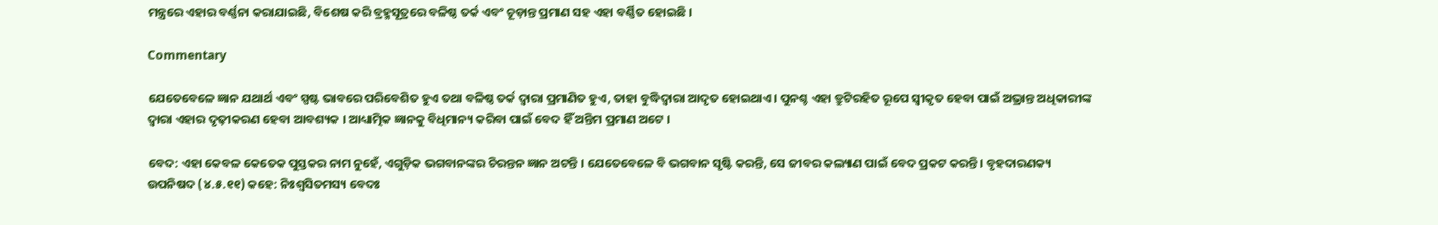ମନ୍ତ୍ରରେ ଏହାର ବର୍ଣ୍ଣନା କରାଯାଇଛି, ବିଶେଷ କରି ବ୍ରହ୍ମସୂତ୍ରରେ ବଳିଷ୍ଠ ତର୍କ ଏବଂ ଚୂଡ଼ାନ୍ତ ପ୍ରମାଣ ସହ ଏହା ବର୍ଣ୍ଣିତ ହୋଇଛି ।

Commentary

ଯେତେବେଳେ ଜ୍ଞାନ ଯଥାର୍ଥ ଏବଂ ସ୍ପଷ୍ଟ ଭାବରେ ପରିବେଶିତ ହୁଏ ତଥା ବଳିଷ୍ଠ ତର୍କ ଦ୍ୱାରା ପ୍ରମାଣିତ ହୁଏ, ତାହା ବୁଦ୍ଧିଦ୍ୱାରା ଆଦୃତ ହୋଇଥାଏ । ପୁନଶ୍ଚ ଏହା ତ୍ରୁଟିରହିତ ରୂପେ ସ୍ୱୀକୃତ ହେବା ପାଇଁ ଅଭ୍ରାନ୍ତ ଅଧିକାରୀଙ୍କ ଦ୍ୱାରା ଏହାର ଦୃଢ଼ୀକରଣ ହେବା ଆବଶ୍ୟକ । ଆଧ୍ୟାତ୍ମିକ ଜ୍ଞାନକୁ ବିଧିମାନ୍ୟ କରିବା ପାଇଁ ବେଦ ହିଁ ଅନ୍ତିମ ପ୍ରମାଣ ଅଟେ ।

ବେଦ: ଏହା କେବଳ କେତେକ ପୁସ୍ତକର ନାମ ନୁହେଁ, ଏଗୁଡ଼ିକ ଭଗବାନଙ୍କର ଚିରନ୍ତନ ଜ୍ଞାନ ଅଟନ୍ତି । ଯେତେବେଳେ ବି ଭଗବାନ ସୃଷ୍ଟି କରନ୍ତି, ସେ ଜୀବର କଲ୍ୟାଣ ପାଇଁ ବେଦ ପ୍ରକଟ କରନ୍ତି । ବୃହଦାରଣକ୍ୟ ଉପନିଷଦ (୪.୫.୧୧) କହେ: ନିଃଶ୍ୱସିତମସ୍ୟ ବେଦଃ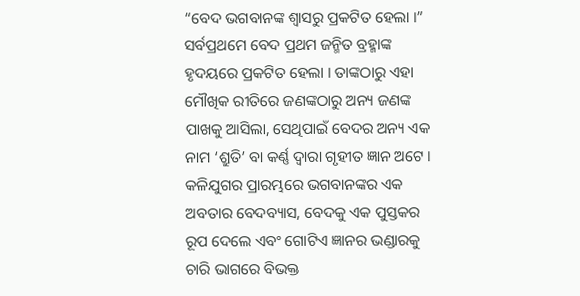“ବେଦ ଭଗବାନଙ୍କ ଶ୍ୱାସରୁ ପ୍ରକଟିତ ହେଲା ।” ସର୍ବପ୍ରଥମେ ବେଦ ପ୍ରଥମ ଜନ୍ମିତ ବ୍ରହ୍ମାଙ୍କ ହୃଦୟରେ ପ୍ରକଟିତ ହେଲା । ତାଙ୍କଠାରୁ ଏହା ମୌଖିକ ରୀତିରେ ଜଣଙ୍କଠାରୁ ଅନ୍ୟ ଜଣଙ୍କ ପାଖକୁ ଆସିଲା, ସେଥିପାଇଁ ବେଦର ଅନ୍ୟ ଏକ ନାମ ‘ଶ୍ରୁତି’ ବା କର୍ଣ୍ଣ ଦ୍ୱାରା ଗୃହୀତ ଜ୍ଞାନ ଅଟେ । କଳିଯୁଗର ପ୍ରାରମ୍ଭରେ ଭଗବାନଙ୍କର ଏକ ଅବତାର ବେଦବ୍ୟାସ, ବେଦକୁ ଏକ ପୁସ୍ତକର ରୂପ ଦେଲେ ଏବଂ ଗୋଟିଏ ଜ୍ଞାନର ଭଣ୍ଡାରକୁ ଚାରି ଭାଗରେ ବିଭକ୍ତ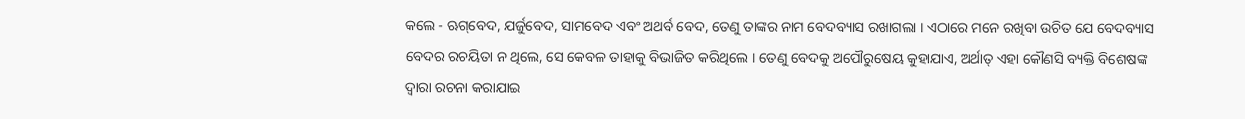କଲେ - ଋଗ୍‌ବେଦ, ଯର୍ଜୁବେଦ, ସାମବେଦ ଏବଂ ଅଥର୍ବ ବେଦ, ତେଣୁ ତାଙ୍କର ନାମ ବେଦବ୍ୟାସ ରଖାଗଲା । ଏଠାରେ ମନେ ରଖିବା ଉଚିତ ଯେ ବେଦବ୍ୟାସ ବେଦର ରଚୟିତା ନ ଥିଲେ, ସେ କେବଳ ତାହାକୁ ବିଭାଜିତ କରିଥିଲେ । ତେଣୁ ବେଦକୁ ଅପୌରୁଷେୟ କୁହାଯାଏ, ଅର୍ଥାତ୍ ଏହା କୌଣସି ବ୍ୟକ୍ତି ବିଶେଷଙ୍କ ଦ୍ୱାରା ରଚନା କରାଯାଇ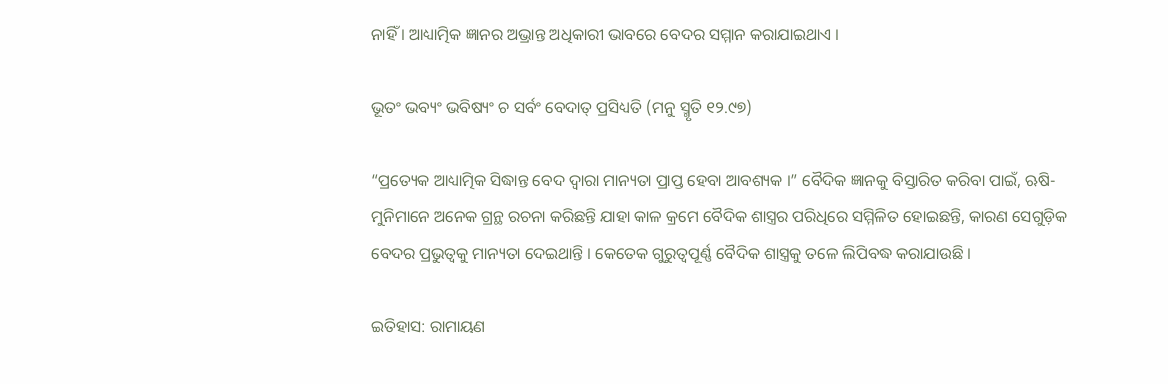ନାହିଁ । ଆଧ୍ୟାତ୍ମିକ ଜ୍ଞାନର ଅଭ୍ରାନ୍ତ ଅଧିକାରୀ ଭାବରେ ବେଦର ସମ୍ମାନ କରାଯାଇଥାଏ ।

ଭୂତଂ ଭବ୍ୟଂ ଭବିଷ୍ୟଂ ଚ ସର୍ବଂ ବେଦାତ୍ ପ୍ରସିଧ୍ୟତି (ମନୁ ସ୍ମୃତି ୧୨.୯୭)

“ପ୍ରତ୍ୟେକ ଆଧ୍ୟାତ୍ମିକ ସିଦ୍ଧାନ୍ତ ବେଦ ଦ୍ୱାରା ମାନ୍ୟତା ପ୍ରାପ୍ତ ହେବା ଆବଶ୍ୟକ ।” ବୈଦିକ ଜ୍ଞାନକୁ ବିସ୍ତାରିତ କରିବା ପାଇଁ, ଋଷି-ମୁନିମାନେ ଅନେକ ଗ୍ରନ୍ଥ ରଚନା କରିଛନ୍ତି ଯାହା କାଳ କ୍ରମେ ବୈଦିକ ଶାସ୍ତ୍ରର ପରିଧିରେ ସମ୍ମିଳିତ ହୋଇଛନ୍ତି, କାରଣ ସେଗୁଡ଼ିକ ବେଦର ପ୍ରଭୁତ୍ୱକୁ ମାନ୍ୟତା ଦେଇଥାନ୍ତି । କେତେକ ଗୁରୁତ୍ୱପୂର୍ଣ୍ଣ ବୈଦିକ ଶାସ୍ତ୍ରକୁ ତଳେ ଲିପିବଦ୍ଧ କରାଯାଉଛି ।

ଇତିହାସ: ରାମାୟଣ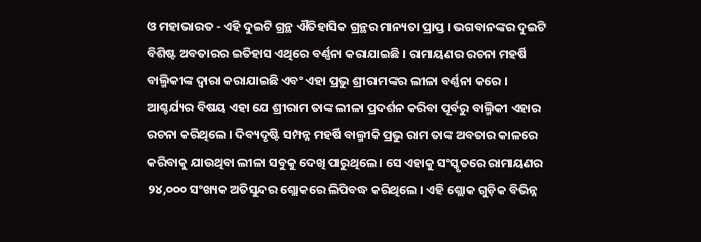ଓ ମହାଭାରତ - ଏହି ଦୁଇଟି ଗ୍ରନ୍ଥ ଐତିହାସିକ ଗ୍ରନ୍ଥର ମାନ୍ୟତା ପ୍ରାପ୍ତ । ଭଗବାନଙ୍କର ଦୁଇଟି ବିଶିଷ୍ଟ ଅବତାରର ଇତିହାସ ଏଥିରେ ବର୍ଣ୍ଣନା କରାଯାଇଛି । ରାମାୟଣର ରଚନା ମହର୍ଷି ବାଲ୍ମିକୀଙ୍କ ଦ୍ୱାରା କରାଯାଇଛି ଏବଂ ଏହା ପ୍ରଭୁ ଶ୍ରୀରାମଙ୍କର ଲୀଳା ବର୍ଣ୍ଣନା କରେ । ଆଶ୍ଚର୍ଯ୍ୟର ବିଷୟ ଏହା ଯେ ଶ୍ରୀରାମ ତାଙ୍କ ଲୀଳା ପ୍ରଦର୍ଶନ କରିବା ପୂର୍ବରୁ ବାଲ୍ମିକୀ ଏହାର ରଚନା କରିଥିଲେ । ଦିବ୍ୟଦୃଷ୍ଟି ସମ୍ପନ୍ନ ମହର୍ଷି ବାଲ୍ମୀକି ପ୍ରଭୁ ରାମ ତାଙ୍କ ଅବତାର କାଳରେ କରିବାକୁ ଯାଉଥିବା ଲୀଳା ସବୁକୁ ଦେଖି ପାରୁଥିଲେ । ସେ ଏହାକୁ ସଂସ୍କୃତରେ ରାମାୟଣର ୨୪,୦୦୦ ସଂଖ୍ୟକ ଅତିସୁନ୍ଦର ଶ୍ଲୋକରେ ଲିପିବଦ୍ଧ କରିଥିଲେ । ଏହି ଶ୍ଲୋକ ଗୁଡ଼ିକ ବିଭିନ୍ନ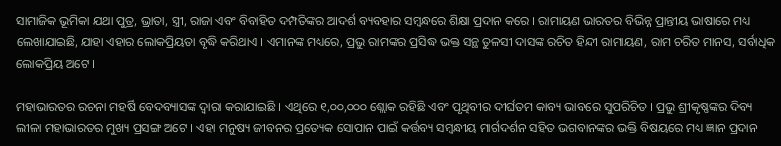ସାମାଜିକ ଭୂମିକା ଯଥା ପୁତ୍ର, ଭ୍ରାତା, ସ୍ତ୍ରୀ, ରାଜା ଏବଂ ବିବାହିତ ଦମ୍ପତିଙ୍କର ଆଦର୍ଶ ବ୍ୟବହାର ସମ୍ବନ୍ଧରେ ଶିକ୍ଷା ପ୍ରଦାନ କରେ । ରାମାୟଣ ଭାରତର ବିଭିନ୍ନ ପ୍ରାନ୍ତୀୟ ଭାଷାରେ ମଧ୍ୟ ଲେଖାଯାଇଛି, ଯାହା ଏହାର ଲୋକପ୍ରିୟତା ବୃଦ୍ଧି କରିଥାଏ । ଏମାନଙ୍କ ମଧ୍ୟରେ, ପ୍ରଭୁ ରାମଙ୍କର ପ୍ରସିଦ୍ଧ ଭକ୍ତ ସନ୍ଥ ତୁଳସୀ ଦାସଙ୍କ ରଚିତ ହିନ୍ଦୀ ରାମାୟଣ, ରାମ ଚରିତ ମାନସ, ସର୍ବାଧିକ ଲୋକପ୍ରିୟ ଅଟେ ।

ମହାଭାରତର ରଚନା ମହର୍ଷି ବେଦବ୍ୟାସଙ୍କ ଦ୍ୱାରା କରାଯାଇଛି । ଏଥିରେ ୧,୦୦,୦୦୦ ଶ୍ଲୋକ ରହିଛି ଏବଂ ପୃଥିବୀର ଦୀର୍ଘତମ କାବ୍ୟ ଭାବରେ ସୁପରିଚିତ । ପ୍ରଭୁ ଶ୍ରୀକୃଷ୍ଣଙ୍କର ଦିବ୍ୟ ଲୀଳା ମହାଭାରତର ମୁଖ୍ୟ ପ୍ରସଙ୍ଗ ଅଟେ । ଏହା ମନୁଷ୍ୟ ଜୀବନର ପ୍ରତ୍ୟେକ ସୋପାନ ପାଇଁ କର୍ତ୍ତବ୍ୟ ସମ୍ବନ୍ଧୀୟ ମାର୍ଗଦର୍ଶନ ସହିତ ଭଗବାନଙ୍କର ଭକ୍ତି ବିଷୟରେ ମଧ୍ୟ ଜ୍ଞାନ ପ୍ରଦାନ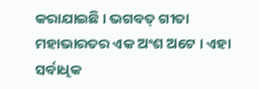କରାଯାଇଛି । ଭଗବତ୍ ଗୀତା ମହାଭାରତର ଏକ ଅଂଶ ଅଟେ । ଏହା ସର୍ବାଧିକ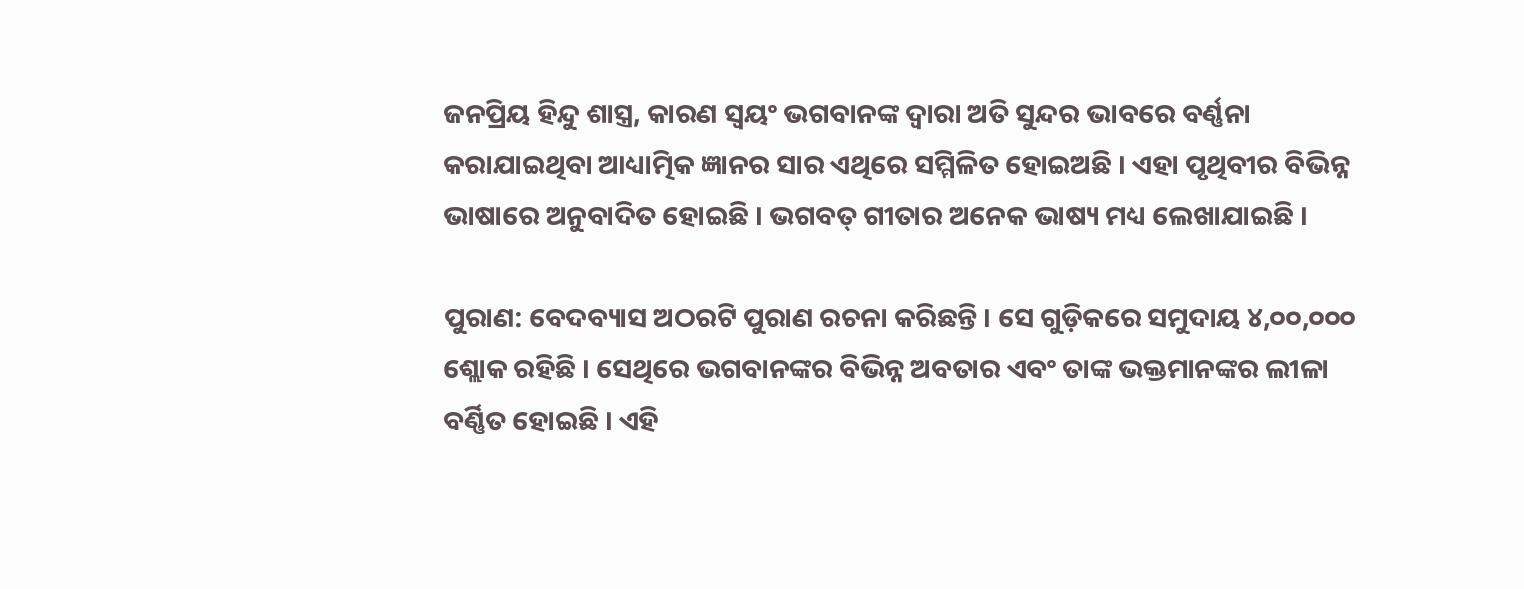ଜନପ୍ରିୟ ହିନ୍ଦୁ ଶାସ୍ତ୍ର, କାରଣ ସ୍ୱୟଂ ଭଗବାନଙ୍କ ଦ୍ୱାରା ଅତି ସୁନ୍ଦର ଭାବରେ ବର୍ଣ୍ଣନା କରାଯାଇଥିବା ଆଧ୍ୟାତ୍ମିକ ଜ୍ଞାନର ସାର ଏଥିରେ ସମ୍ମିଳିତ ହୋଇଅଛି । ଏହା ପୃଥିବୀର ବିଭିନ୍ନ ଭାଷାରେ ଅନୁବାଦିତ ହୋଇଛି । ଭଗବତ୍ ଗୀତାର ଅନେକ ଭାଷ୍ୟ ମଧ୍ୟ ଲେଖାଯାଇଛି ।

ପୁରାଣ: ବେଦବ୍ୟାସ ଅଠରଟି ପୁରାଣ ରଚନା କରିଛନ୍ତି । ସେ ଗୁଡ଼ିକରେ ସମୁଦାୟ ୪,୦୦,୦୦୦ ଶ୍ଲୋକ ରହିଛି । ସେଥିରେ ଭଗବାନଙ୍କର ବିଭିନ୍ନ ଅବତାର ଏବଂ ତାଙ୍କ ଭକ୍ତମାନଙ୍କର ଲୀଳା ବର୍ଣ୍ଣିତ ହୋଇଛି । ଏହି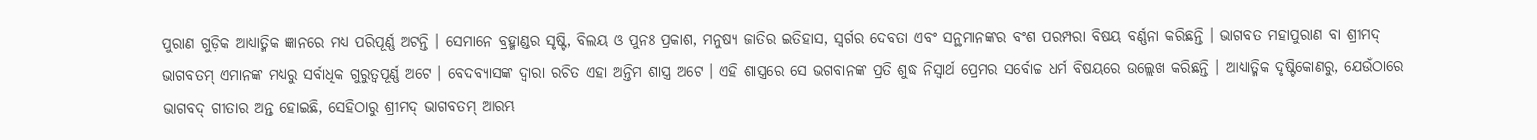ପୁରାଣ ଗୁଡ଼ିକ ଆଧ୍ୟାତ୍ମିକ ଜ୍ଞାନରେ ମଧ୍ୟ ପରିପୂର୍ଣ୍ଣ ଅଟନ୍ତି । ସେମାନେ ବ୍ରହ୍ମାଣ୍ଡର ସୃଷ୍ଟି, ବିଲୟ ଓ ପୁନଃ ପ୍ରକାଶ, ମନୁଷ୍ୟ ଜାତିର ଇତିହାସ, ସ୍ୱର୍ଗର ଦେବତା ଏବଂ ସନ୍ଥମାନଙ୍କର ବଂଶ ପରମ୍ପରା ବିଷୟ ବର୍ଣ୍ଣନା କରିଛନ୍ତି । ଭାଗବତ ମହାପୁରାଣ ବା ଶ୍ରୀମଦ୍ ଭାଗବତମ୍ ଏମାନଙ୍କ ମଧ୍ୟରୁ ସର୍ବାଧିକ ଗୁରୁତ୍ୱପୂର୍ଣ୍ଣ ଅଟେ । ବେଦବ୍ୟାସଙ୍କ ଦ୍ୱାରା ରଚିତ ଏହା ଅନ୍ତିମ ଶାସ୍ତ୍ର ଅଟେ । ଏହି ଶାସ୍ତ୍ରରେ ସେ ଭଗବାନଙ୍କ ପ୍ରତି ଶୁଦ୍ଧ ନିସ୍ୱାର୍ଥ ପ୍ରେମର ସର୍ବୋଚ୍ଚ ଧର୍ମ ବିଷୟରେ ଉଲ୍ଲେଖ କରିଛନ୍ତି । ଆଧ୍ୟାତ୍ମିକ ଦୃଷ୍ଟିକୋଣରୁ, ଯେଉଁଠାରେ ଭାଗବଦ୍ ଗୀତାର ଅନ୍ତ ହୋଇଛି, ସେହିଠାରୁ ଶ୍ରୀମଦ୍ ଭାଗବତମ୍ ଆରମ୍ଭ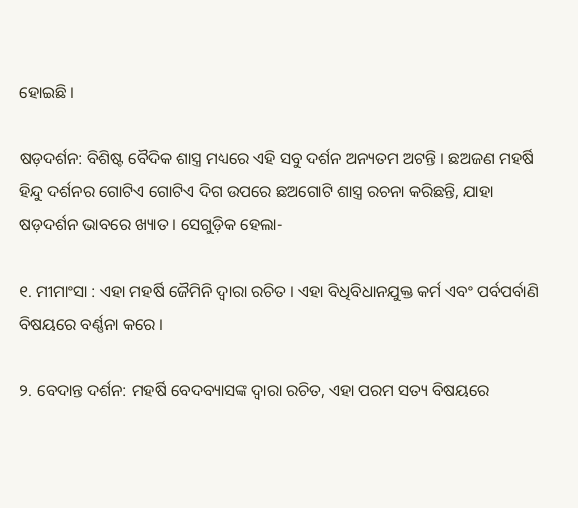ହୋଇଛି ।

ଷଡ଼ଦର୍ଶନ: ବିଶିଷ୍ଟ ବୈଦିକ ଶାସ୍ତ୍ର ମଧ୍ୟରେ ଏହି ସବୁ ଦର୍ଶନ ଅନ୍ୟତମ ଅଟନ୍ତି । ଛଅଜଣ ମହର୍ଷି ହିନ୍ଦୁ ଦର୍ଶନର ଗୋଟିଏ ଗୋଟିଏ ଦିଗ ଉପରେ ଛଅଗୋଟି ଶାସ୍ତ୍ର ରଚନା କରିଛନ୍ତି, ଯାହା ଷଡ଼ଦର୍ଶନ ଭାବରେ ଖ୍ୟାତ । ସେଗୁଡ଼ିକ ହେଲା-

୧. ମୀମାଂସା : ଏହା ମହର୍ଷି ଜୈମିନି ଦ୍ୱାରା ରଚିତ । ଏହା ବିଧିବିଧାନଯୁକ୍ତ କର୍ମ ଏବଂ ପର୍ବପର୍ବାଣି ବିଷୟରେ ବର୍ଣ୍ଣନା କରେ ।

୨. ବେଦାନ୍ତ ଦର୍ଶନ: ମହର୍ଷି ବେଦବ୍ୟାସଙ୍କ ଦ୍ୱାରା ରଚିତ, ଏହା ପରମ ସତ୍ୟ ବିଷୟରେ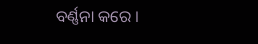ବର୍ଣ୍ଣନା କରେ ।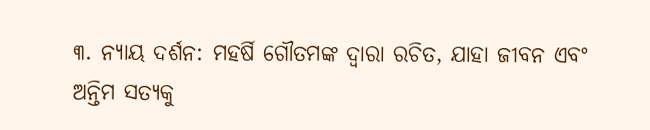୩. ନ୍ୟାୟ ଦର୍ଶନ: ମହର୍ଷି ଗୌତମଙ୍କ ଦ୍ୱାରା ରଚିତ, ଯାହା ଜୀବନ ଏବଂ ଅନ୍ତିମ ସତ୍ୟକୁ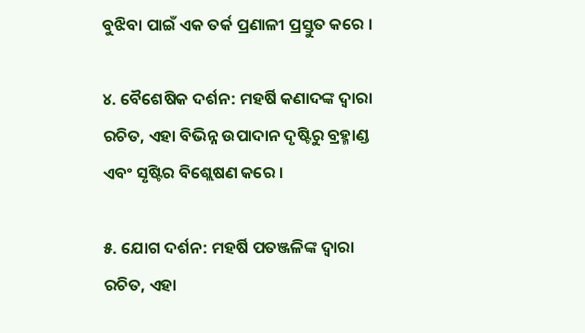ବୁଝିବା ପାଇଁ ଏକ ତର୍କ ପ୍ରଣାଳୀ ପ୍ରସ୍ତୁତ କରେ ।

୪. ବୈଶେଷିକ ଦର୍ଶନ: ମହର୍ଷି କଣାଦଙ୍କ ଦ୍ୱାରା ରଚିତ, ଏହା ବିଭିନ୍ନ ଉପାଦାନ ଦୃଷ୍ଟିରୁ ବ୍ରହ୍ମାଣ୍ଡ ଏବଂ ସୃଷ୍ଟିର ବିଶ୍ଲେଷଣ କରେ ।

୫. ଯୋଗ ଦର୍ଶନ: ମହର୍ଷି ପତଞ୍ଜଳିଙ୍କ ଦ୍ୱାରା ରଚିତ, ଏହା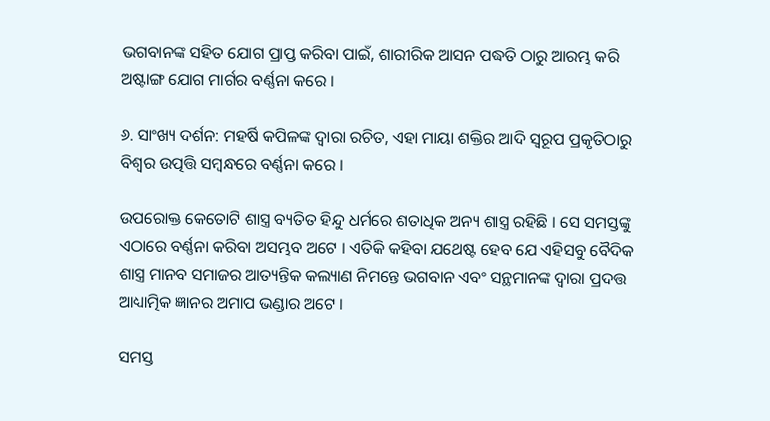ଭଗବାନଙ୍କ ସହିତ ଯୋଗ ପ୍ରାପ୍ତ କରିବା ପାଇଁ, ଶାରୀରିକ ଆସନ ପଦ୍ଧତି ଠାରୁ ଆରମ୍ଭ କରି ଅଷ୍ଟାଙ୍ଗ ଯୋଗ ମାର୍ଗର ବର୍ଣ୍ଣନା କରେ ।

୬. ସାଂଖ୍ୟ ଦର୍ଶନ: ମହର୍ଷି କପିଳଙ୍କ ଦ୍ୱାରା ରଚିତ, ଏହା ମାୟା ଶକ୍ତିର ଆଦି ସ୍ୱରୂପ ପ୍ରକୃତିଠାରୁ ବିଶ୍ୱର ଉତ୍ପତ୍ତି ସମ୍ବନ୍ଧରେ ବର୍ଣ୍ଣନା କରେ ।

ଉପରୋକ୍ତ କେତୋଟି ଶାସ୍ତ୍ର ବ୍ୟତିତ ହିନ୍ଦୁ ଧର୍ମରେ ଶତାଧିକ ଅନ୍ୟ ଶାସ୍ତ୍ର ରହିଛି । ସେ ସମସ୍ତଙ୍କୁ ଏଠାରେ ବର୍ଣ୍ଣନା କରିବା ଅସମ୍ଭବ ଅଟେ । ଏତିକି କହିବା ଯଥେଷ୍ଟ ହେବ ଯେ ଏହିସବୁ ବୈଦିକ ଶାସ୍ତ୍ର ମାନବ ସମାଜର ଆତ୍ୟନ୍ତିକ କଲ୍ୟାଣ ନିମନ୍ତେ ଭଗବାନ ଏବଂ ସନ୍ଥମାନଙ୍କ ଦ୍ୱାରା ପ୍ରଦତ୍ତ ଆଧ୍ୟାତ୍ମିକ ଜ୍ଞାନର ଅମାପ ଭଣ୍ଡାର ଅଟେ ।

ସମସ୍ତ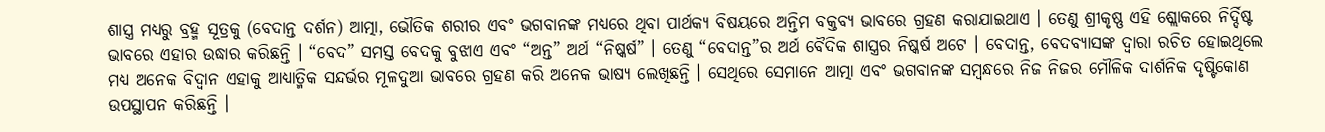ଶାସ୍ତ୍ର ମଧ୍ୟରୁ ବ୍ରହ୍ମ ସୂତ୍ରକୁ (ବେଦାନ୍ତ ଦର୍ଶନ) ଆତ୍ମା, ଭୌତିକ ଶରୀର ଏବଂ ଭଗବାନଙ୍କ ମଧ୍ୟରେ ଥିବା ପାର୍ଥକ୍ୟ ବିଷୟରେ ଅନ୍ତିମ ବକ୍ତବ୍ୟ ଭାବରେ ଗ୍ରହଣ କରାଯାଇଥାଏ । ତେଣୁ ଶ୍ରୀକୃଷ୍ଣ ଏହି ଶ୍ଲୋକରେ ନିର୍ଦ୍ଦିଷ୍ଟ ଭାବରେ ଏହାର ଉଦ୍ଧାର କରିଛନ୍ତି । “ବେଦ” ସମସ୍ତ ବେଦକୁ ବୁଝାଏ ଏବଂ “ଅନ୍ତ” ଅର୍ଥ “ନିଷ୍କର୍ଷ” । ତେଣୁ “ବେଦାନ୍ତ”ର ଅର୍ଥ ବୈଦିକ ଶାସ୍ତ୍ରର ନିଷ୍କର୍ଷ ଅଟେ । ବେଦାନ୍ତ, ବେଦବ୍ୟାସଙ୍କ ଦ୍ୱାରା ରଚିତ ହୋଇଥିଲେ ମଧ୍ୟ ଅନେକ ବିଦ୍ୱାନ ଏହାକୁ ଆଧ୍ୟାତ୍ମିକ ସନ୍ଦର୍ଭର ମୂଳଦୁଆ ଭାବରେ ଗ୍ରହଣ କରି ଅନେକ ଭାଷ୍ୟ ଲେଖିଛନ୍ତି । ସେଥିରେ ସେମାନେ ଆତ୍ମା ଏବଂ ଭଗବାନଙ୍କ ସମ୍ବନ୍ଧରେ ନିଜ ନିଜର ମୌଳିକ ଦାର୍ଶନିକ ଦୃଷ୍ଟିକୋଣ ଉପସ୍ଥାପନ କରିଛନ୍ତି ।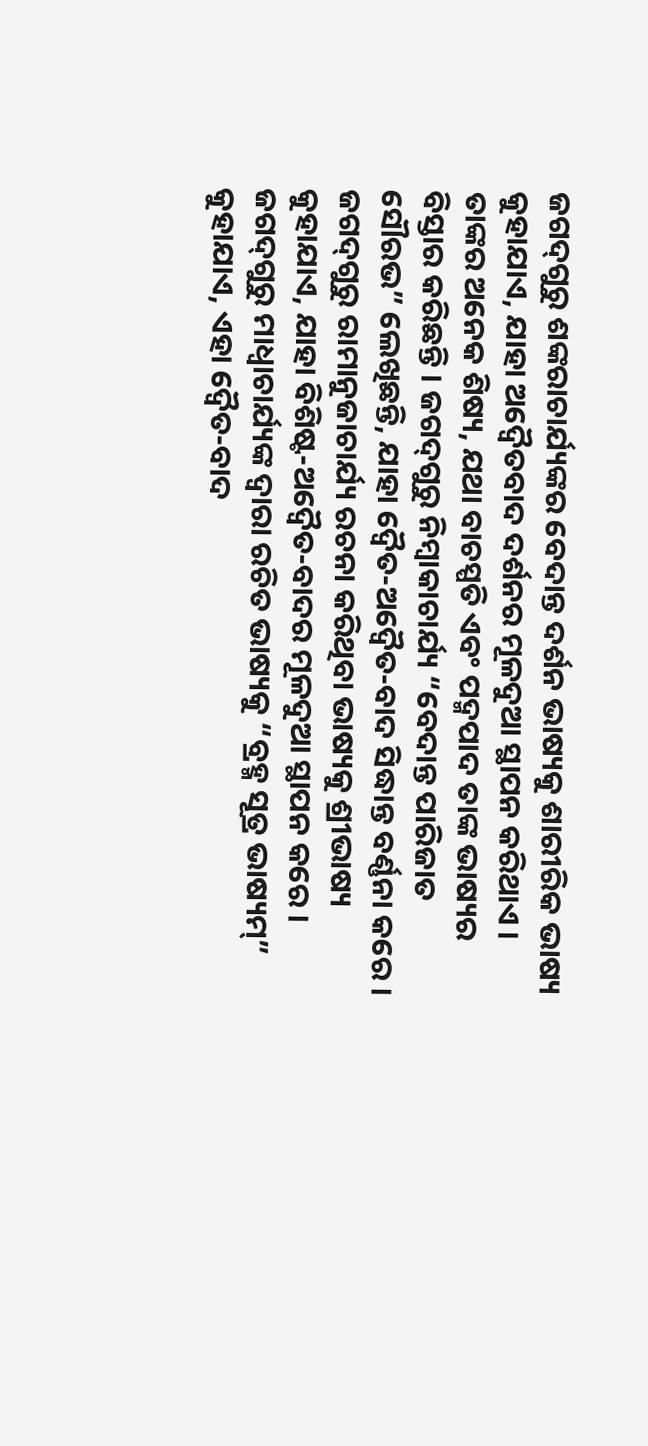ଜଗଦ୍‌ଗୁରୁ ଶଙ୍କରାଚାର୍ଯ୍ୟଙ୍କର ବେଦାନ୍ତ ଦର୍ଶନ ଭାଷ୍ୟକୁ ଶାରୀରିକ ଭାଷ୍ୟ କୁହାଯାଏ, ଯାହା ଅଦ୍ୱୈତବାଦ ଦର୍ଶନର ମୂଳଦୁଆ ସ୍ଥାପନ କରିଥାଏ । ତାଙ୍କର ଅନେକ ଶିଷ୍ୟ, ଯଥା ବାଚସ୍ପତି ଏବଂ ପଦ୍ମପାଦ ତାଙ୍କ ଭାଷ୍ୟର ବିସ୍ତାର କରିଛନ୍ତି । ଜଗଦ୍‌ଗୁରୁ ନିମ୍ବାକାଚାର୍ଯ୍ୟ “ବେଦାନ୍ତ ପାରିଜାତ ସୌରଭ” ଲେଖିଛନ୍ତି, ଯାହା ଦ୍ୱୈତ-ଅଦ୍ୱୈତ-ବାଦ ସିଦ୍ଧାନ୍ତ ବର୍ଣ୍ଣନା କରେ । ଜଗଦ୍‌ଗୁରୁ ରାମାନୁଜାଚାର୍ଯ୍ୟ ରଚନା କରିଥିବା ଭାଷ୍ୟକୁ ଶ୍ରୀଭାଷ୍ୟ କୁହାଯାଏ, ଯାହା ବିଶିଷ୍ଟ-ଅଦ୍ୱୈତ-ବାଦର ମୂଳଦୁଆ ସ୍ଥାପନ କରେ । ଜଗଦ୍‌ଗୁରୁ ମାଧ୍ୱାଚାର୍ଯ୍ୟଙ୍କ ଦ୍ୱାରା ରଚିତ ଭାଷ୍ୟକୁ “ବ୍ରହ୍ମ ସୂତ୍ର ଭାଷ୍ୟମ୍‌” କୁହାଯାଏ, ଏହା ଦ୍ୱୈତ-ବାଦ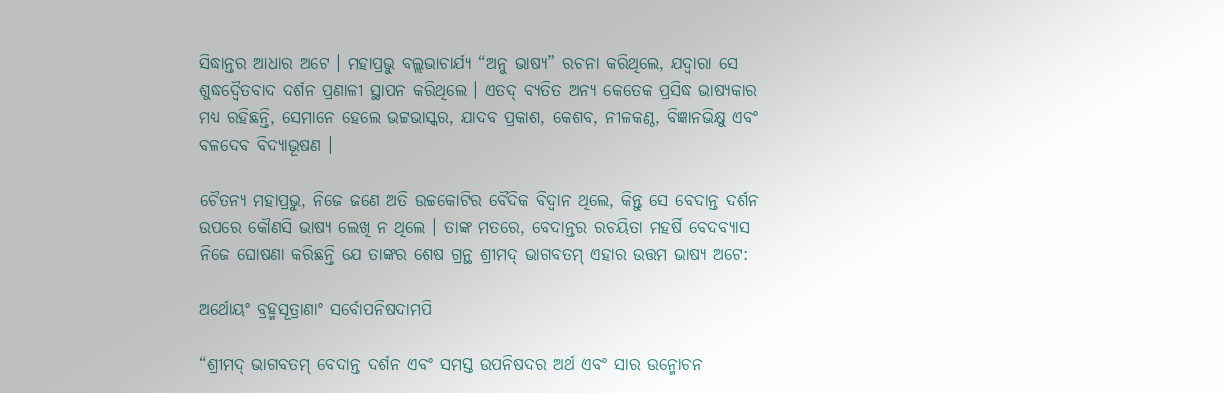ସିଦ୍ଧାନ୍ତର ଆଧାର ଅଟେ । ମହାପ୍ରଭୁ ବଲ୍ଲଭାଚାର୍ଯ୍ୟ “ଅନୁ ଭାଷ୍ୟ” ରଚନା କରିଥିଲେ, ଯଦ୍ୱାରା ସେ ଶୁଦ୍ଧଦ୍ୱୈତବାଦ ଦର୍ଶନ ପ୍ରଣାଳୀ ସ୍ଥାପନ କରିଥିଲେ । ଏତଦ୍ ବ୍ୟତିତ ଅନ୍ୟ କେତେକ ପ୍ରସିଦ୍ଧ ଭାଷ୍ୟକାର ମଧ୍ୟ ରହିଛନ୍ତି, ସେମାନେ ହେଲେ ଭଟ୍ଟଭାସ୍କର, ଯାଦବ ପ୍ରକାଶ, କେଶବ, ନୀଳକଣ୍ଠ, ବିଜ୍ଞାନଭିକ୍ଷୁ ଏବଂ ବଳଦେବ ବିଦ୍ୟାଭୂଷଣ ।

ଚୈତନ୍ୟ ମହାପ୍ରଭୁ, ନିଜେ ଜଣେ ଅତି ଉଚ୍ଚକୋଟିର ବୈଦିକ ବିଦ୍ୱାନ ଥିଲେ, କିନ୍ତୁ ସେ ବେଦାନ୍ତ ଦର୍ଶନ ଉପରେ କୌଣସି ଭାଷ୍ୟ ଲେଖି ନ ଥିଲେ । ତାଙ୍କ ମତରେ, ବେଦାନ୍ତର ରଚୟିତା ମହର୍ଷି ବେଦବ୍ୟାସ ନିଜେ ଘୋଷଣା କରିଛନ୍ତି ଯେ ତାଙ୍କର ଶେଷ ଗ୍ରନ୍ଥ ଶ୍ରୀମଦ୍ ଭାଗବତମ୍ ଏହାର ଉତ୍ତମ ଭାଷ୍ୟ ଅଟେ:

ଅର୍ଥୋୟଂ ବ୍ରହ୍ମସୂତ୍ରାଣାଂ ସର୍ବୋପନିଷଦାମପି

“ଶ୍ରୀମଦ୍ ଭାଗବତମ୍ ବେଦାନ୍ତ ଦର୍ଶନ ଏବଂ ସମସ୍ତ ଉପନିଷଦର ଅର୍ଥ ଏବଂ ସାର ଉନ୍ମୋଚନ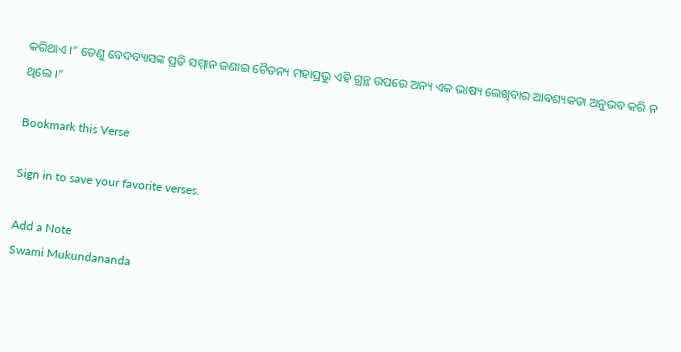କରିଥାଏ ।” ତେଣୁ ବେଦବ୍ୟାସଙ୍କ ପ୍ରତି ସମ୍ମାନ ଜଣାଇ ଚୈତନ୍ୟ ମହାପ୍ରଭୁ ଏହି ଗ୍ରନ୍ଥ ଉପରେ ଅନ୍ୟ ଏକ ଭାଷ୍ୟ ଲେଖିବାର ଆବଶ୍ୟକତା ଅନୁଭବ କରି ନ ଥିଲେ ।”

Bookmark this Verse

Sign in to save your favorite verses.

Add a Note
Swami Mukundananda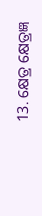13. କ୍ଷେତ୍ର କ୍ଷେତ୍ରଜ୍ଞ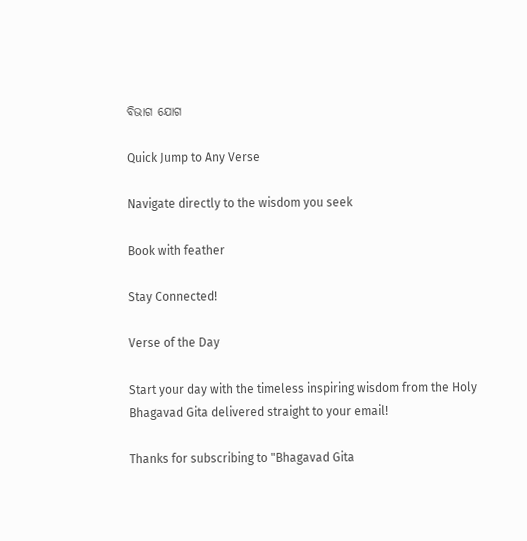ବିଭାଗ ଯୋଗ

Quick Jump to Any Verse

Navigate directly to the wisdom you seek

Book with feather

Stay Connected!

Verse of the Day

Start your day with the timeless inspiring wisdom from the Holy Bhagavad Gita delivered straight to your email!

Thanks for subscribing to "Bhagavad Gita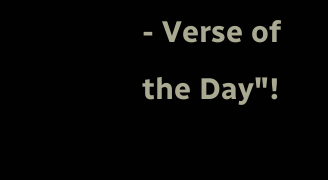- Verse of the Day"!